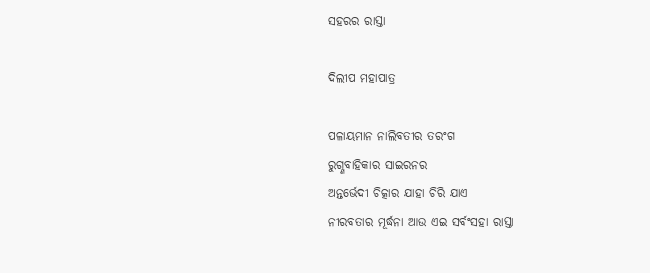ସହରର ରାସ୍ତା

ଦିଲୀପ ମହାପାତ୍ର

ପଳାୟମାନ ନାଲିବତୀର ତରଂଗ
ରୁଗ୍ଣବାହିକାର ସାଇରନର
ଅନ୍ତର୍ଭେଦୀ ଚିତ୍କାର ଯାହା ଚିରି ଯାଏ
ନୀରବତାର ମୂର୍ଦ୍ଧନା ଆଉ ଏଇ ସର୍ବଂସହା ରାସ୍ତା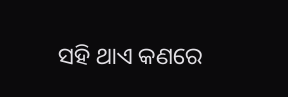ସହି ଥାଏ କଣରେ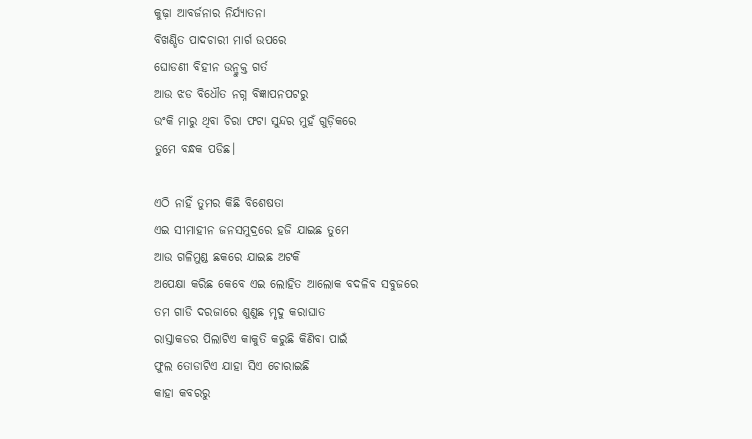କୁଢ଼ା ଆବର୍ଜନାର ନିର୍ଯ୍ୟାତନା
ବିଖଣ୍ଡିତ ପାଦଚାରୀ ମାର୍ଗ ଉପରେ
ଘୋଡଣୀ ବିହୀନ ଉନ୍ମୁକ୍ତ ଗର୍ତ
ଆଉ ଝଡ ବିଧୌତ ନଗ୍ନ ବିଜ୍ଞାପନପଟରୁ
ଉଂକି ମାରୁ ଥିବା ଚିରା ଫଟା ସୁନ୍ଦର ମୁହଁ ଗୁଡ଼ିକରେ
ତୁମେ ବନ୍ଧକ ପଡିଛ।

ଏଠି ନାହିଁ ତୁମର କିଛି ବିଶେଷତା
ଏଇ ସୀମାହୀନ ଜନସମୁଦ୍ରରେ ହଜି ଯାଇଛ ତୁମେ
ଆଉ ଗଳିମୁଣ୍ଡ ଛକରେ ଯାଇଛ ଅଟକି
ଅପେକ୍ଷା କରିଛ କେବେ ଏଇ ଲୋହିତ ଆଲୋକ ବଦଳିବ ସବୁଜରେ
ତମ ଗାଡି ଦରଜାରେ ଶୁଣୁଛ ମୃଦୁ କରାଘାତ
ରାସ୍ତାକଡର ପିଲାଟିଏ କାକୁତି କରୁଛି କିଣିବା ପାଇଁ
ଫୁଲ ତୋଡାଟିଏ ଯାହା ସିଏ ଚୋରାଇଛି
କାହା କବରରୁ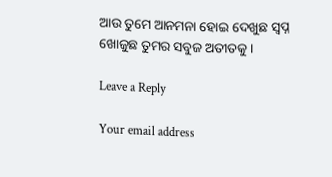ଆଉ ତୁମେ ଆନମନା ହୋଇ ଦେଖୁଛ ସ୍ବପ୍ନ
ଖୋଜୁଛ ତୁମର ସବୁଜ ଅତୀତକୁ।

Leave a Reply

Your email address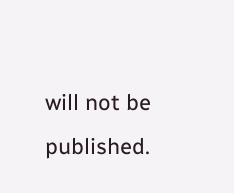will not be published.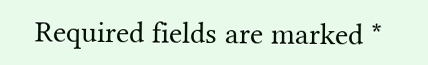Required fields are marked *